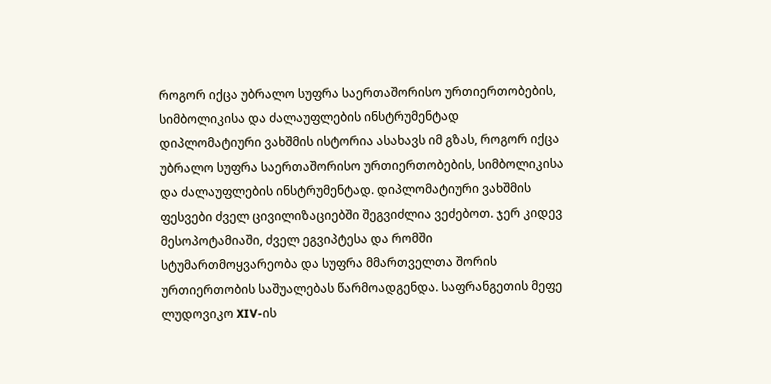როგორ იქცა უბრალო სუფრა საერთაშორისო ურთიერთობების, სიმბოლიკისა და ძალაუფლების ინსტრუმენტად
დიპლომატიური ვახშმის ისტორია ასახავს იმ გზას, როგორ იქცა უბრალო სუფრა საერთაშორისო ურთიერთობების, სიმბოლიკისა და ძალაუფლების ინსტრუმენტად. დიპლომატიური ვახშმის ფესვები ძველ ცივილიზაციებში შეგვიძლია ვეძებოთ. ჯერ კიდევ მესოპოტამიაში, ძველ ეგვიპტესა და რომში სტუმართმოყვარეობა და სუფრა მმართველთა შორის ურთიერთობის საშუალებას წარმოადგენდა. საფრანგეთის მეფე ლუდოვიკო XIV-ის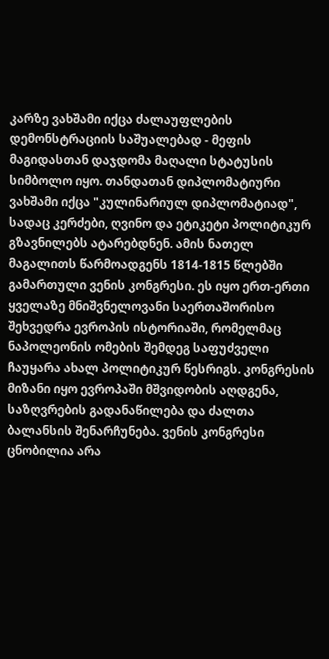კარზე ვახშამი იქცა ძალაუფლების დემონსტრაციის საშუალებად - მეფის მაგიდასთან დაჯდომა მაღალი სტატუსის სიმბოლო იყო. თანდათან დიპლომატიური ვახშამი იქცა "კულინარიულ დიპლომატიად", სადაც კერძები, ღვინო და ეტიკეტი პოლიტიკურ გზავნილებს ატარებდნენ. ამის ნათელ მაგალითს წარმოადგენს 1814-1815 წლებში გამართული ვენის კონგრესი. ეს იყო ერთ-ერთი ყველაზე მნიშვნელოვანი საერთაშორისო შეხვედრა ევროპის ისტორიაში, რომელმაც ნაპოლეონის ომების შემდეგ საფუძველი ჩაუყარა ახალ პოლიტიკურ წესრიგს. კონგრესის მიზანი იყო ევროპაში მშვიდობის აღდგენა, საზღვრების გადანაწილება და ძალთა ბალანსის შენარჩუნება. ვენის კონგრესი ცნობილია არა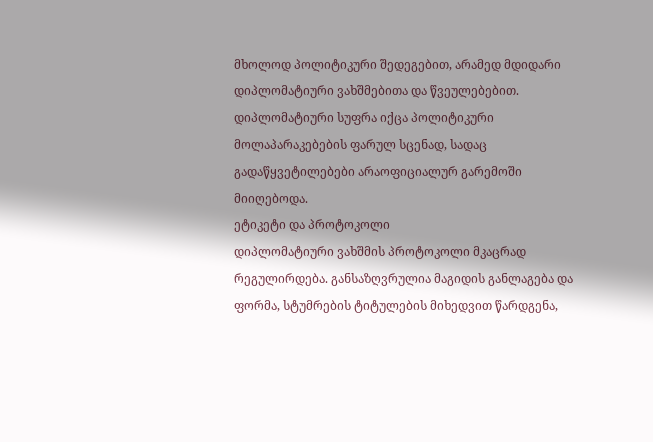მხოლოდ პოლიტიკური შედეგებით, არამედ მდიდარი დიპლომატიური ვახშმებითა და წვეულებებით. დიპლომატიური სუფრა იქცა პოლიტიკური მოლაპარაკებების ფარულ სცენად, სადაც გადაწყვეტილებები არაოფიციალურ გარემოში მიიღებოდა.
ეტიკეტი და პროტოკოლი
დიპლომატიური ვახშმის პროტოკოლი მკაცრად რეგულირდება. განსაზღვრულია მაგიდის განლაგება და ფორმა, სტუმრების ტიტულების მიხედვით წარდგენა,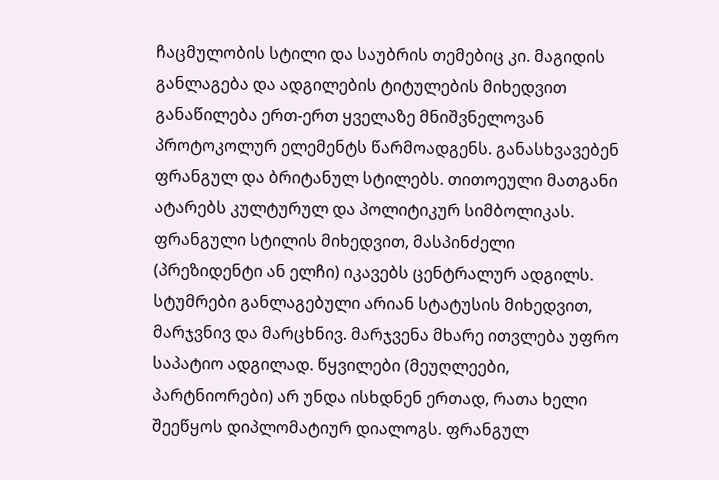ჩაცმულობის სტილი და საუბრის თემებიც კი. მაგიდის განლაგება და ადგილების ტიტულების მიხედვით განაწილება ერთ-ერთ ყველაზე მნიშვნელოვან პროტოკოლურ ელემენტს წარმოადგენს. განასხვავებენ ფრანგულ და ბრიტანულ სტილებს. თითოეული მათგანი ატარებს კულტურულ და პოლიტიკურ სიმბოლიკას.
ფრანგული სტილის მიხედვით, მასპინძელი (პრეზიდენტი ან ელჩი) იკავებს ცენტრალურ ადგილს. სტუმრები განლაგებული არიან სტატუსის მიხედვით, მარჯვნივ და მარცხნივ. მარჯვენა მხარე ითვლება უფრო საპატიო ადგილად. წყვილები (მეუღლეები, პარტნიორები) არ უნდა ისხდნენ ერთად, რათა ხელი შეეწყოს დიპლომატიურ დიალოგს. ფრანგულ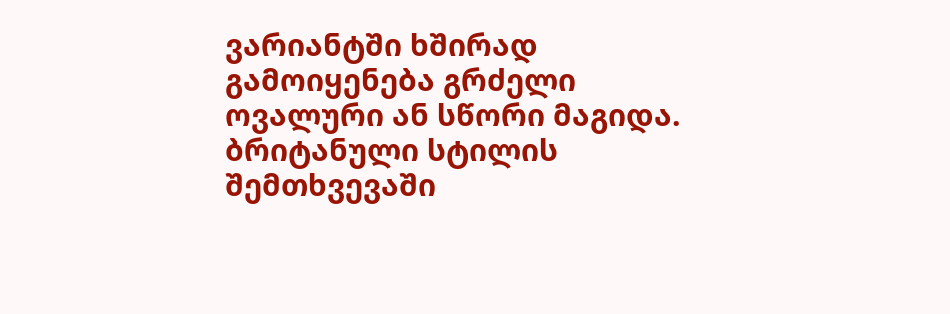ვარიანტში ხშირად გამოიყენება გრძელი ოვალური ან სწორი მაგიდა.
ბრიტანული სტილის შემთხვევაში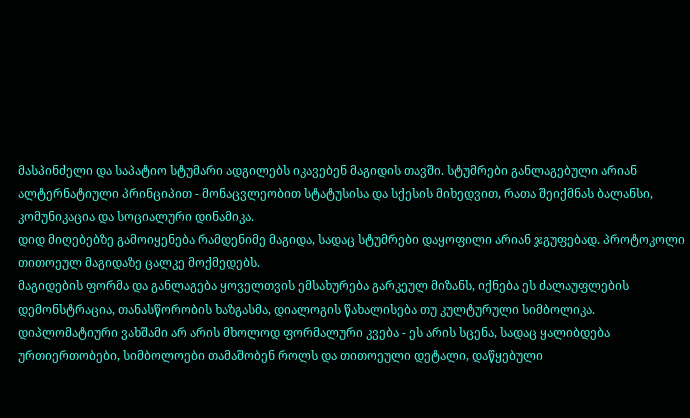მასპინძელი და საპატიო სტუმარი ადგილებს იკავებენ მაგიდის თავში. სტუმრები განლაგებული არიან ალტერნატიული პრინციპით - მონაცვლეობით სტატუსისა და სქესის მიხედვით, რათა შეიქმნას ბალანსი, კომუნიკაცია და სოციალური დინამიკა.
დიდ მიღებებზე გამოიყენება რამდენიმე მაგიდა, სადაც სტუმრები დაყოფილი არიან ჯგუფებად. პროტოკოლი თითოეულ მაგიდაზე ცალკე მოქმედებს.
მაგიდების ფორმა და განლაგება ყოველთვის ემსახურება გარკეულ მიზანს, იქნება ეს ძალაუფლების დემონსტრაცია, თანასწორობის ხაზგასმა, დიალოგის წახალისება თუ კულტურული სიმბოლიკა.
დიპლომატიური ვახშამი არ არის მხოლოდ ფორმალური კვება - ეს არის სცენა, სადაც ყალიბდება ურთიერთობები, სიმბოლოები თამაშობენ როლს და თითოეული დეტალი, დაწყებული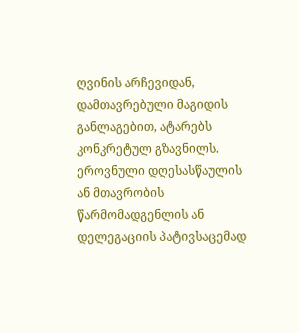ღვინის არჩევიდან, დამთავრებული მაგიდის განლაგებით, ატარებს კონკრეტულ გზავნილს.
ეროვნული დღესასწაულის ან მთავრობის წარმომადგენლის ან დელეგაციის პატივსაცემად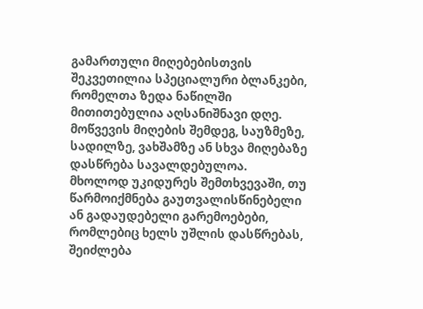გამართული მიღებებისთვის შეკვეთილია სპეციალური ბლანკები, რომელთა ზედა ნაწილში მითითებულია აღსანიშნავი დღე. მოწვევის მიღების შემდეგ, საუზმეზე, სადილზე, ვახშამზე ან სხვა მიღებაზე დასწრება სავალდებულოა. მხოლოდ უკიდურეს შემთხვევაში, თუ წარმოიქმნება გაუთვალისწინებელი ან გადაუდებელი გარემოებები, რომლებიც ხელს უშლის დასწრებას, შეიძლება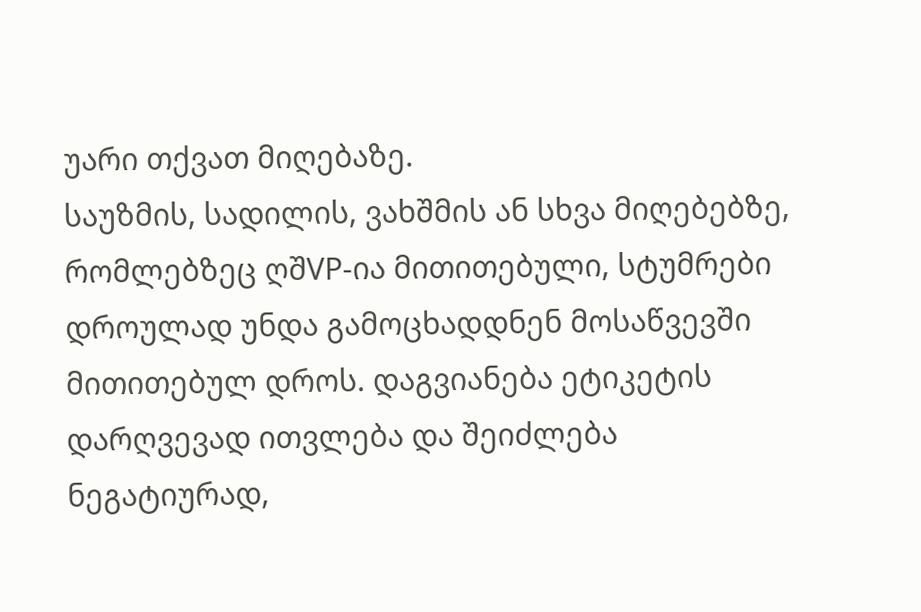უარი თქვათ მიღებაზე.
საუზმის, სადილის, ვახშმის ან სხვა მიღებებზე, რომლებზეც ღშVP-ია მითითებული, სტუმრები დროულად უნდა გამოცხადდნენ მოსაწვევში მითითებულ დროს. დაგვიანება ეტიკეტის დარღვევად ითვლება და შეიძლება ნეგატიურად,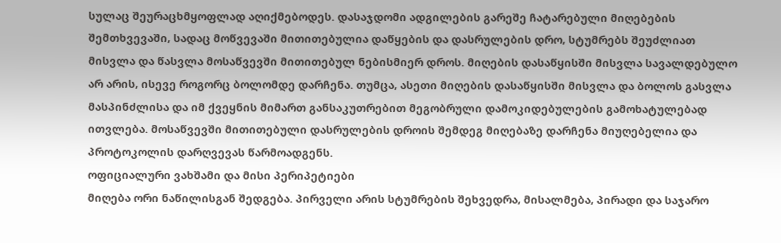სულაც შეურაცხმყოფლად აღიქმებოდეს. დასაჯდომი ადგილების გარეშე ჩატარებული მიღებების შემთხვევაში, სადაც მოწვევაში მითითებულია დაწყების და დასრულების დრო, სტუმრებს შეუძლიათ მისვლა და წასვლა მოსაწვევში მითითებულ ნებისმიერ დროს. მიღების დასაწყისში მისვლა სავალდებულო არ არის, ისევე როგორც ბოლომდე დარჩენა. თუმცა, ასეთი მიღების დასაწყისში მისვლა და ბოლოს გასვლა მასპინძლისა და იმ ქვეყნის მიმართ განსაკუთრებით მეგობრული დამოკიდებულების გამოხატულებად ითვლება. მოსაწვევში მითითებული დასრულების დროის შემდეგ მიღებაზე დარჩენა მიუღებელია და პროტოკოლის დარღვევას წარმოადგენს.
ოფიციალური ვახშამი და მისი პერიპეტიები
მიღება ორი ნაწილისგან შედგება. პირველი არის სტუმრების შეხვედრა, მისალმება, პირადი და საჯარო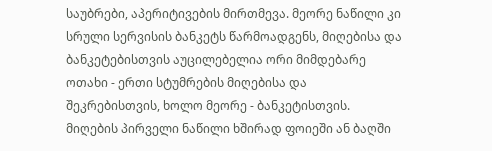საუბრები, აპერიტივების მირთმევა. მეორე ნაწილი კი სრული სერვისის ბანკეტს წარმოადგენს, მიღებისა და ბანკეტებისთვის აუცილებელია ორი მიმდებარე ოთახი - ერთი სტუმრების მიღებისა და შეკრებისთვის, ხოლო მეორე - ბანკეტისთვის. მიღების პირველი ნაწილი ხშირად ფოიეში ან ბაღში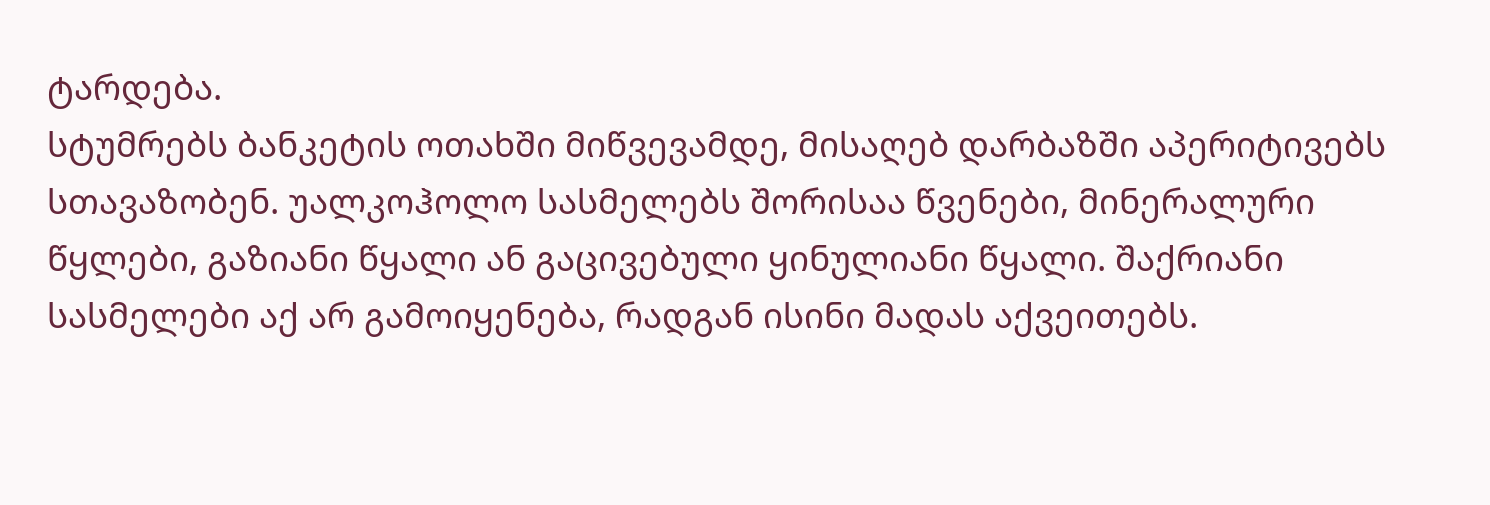ტარდება.
სტუმრებს ბანკეტის ოთახში მიწვევამდე, მისაღებ დარბაზში აპერიტივებს სთავაზობენ. უალკოჰოლო სასმელებს შორისაა წვენები, მინერალური წყლები, გაზიანი წყალი ან გაცივებული ყინულიანი წყალი. შაქრიანი სასმელები აქ არ გამოიყენება, რადგან ისინი მადას აქვეითებს.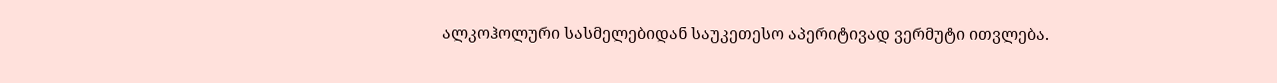ალკოჰოლური სასმელებიდან საუკეთესო აპერიტივად ვერმუტი ითვლება.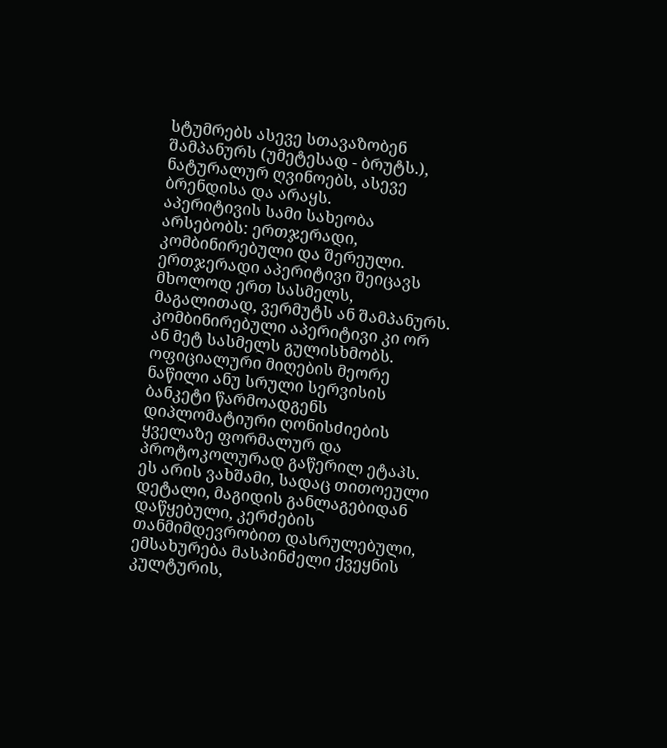სტუმრებს ასევე სთავაზობენ შამპანურს (უმეტესად - ბრუტს.), ნატურალურ ღვინოებს, ასევე ბრენდისა და არაყს.
აპერიტივის სამი სახეობა არსებობს: ერთჯერადი, კომბინირებული და შერეული. ერთჯერადი აპერიტივი შეიცავს მხოლოდ ერთ სასმელს, მაგალითად, ვერმუტს ან შამპანურს. კომბინირებული აპერიტივი კი ორ ან მეტ სასმელს გულისხმობს.
ოფიციალური მიღების მეორე ნაწილი ანუ სრული სერვისის ბანკეტი წარმოადგენს დიპლომატიური ღონისძიების ყველაზე ფორმალურ და პროტოკოლურად გაწერილ ეტაპს. ეს არის ვახშამი, სადაც თითოეული დეტალი, მაგიდის განლაგებიდან დაწყებული, კერძების თანმიმდევრობით დასრულებული, ემსახურება მასპინძელი ქვეყნის კულტურის,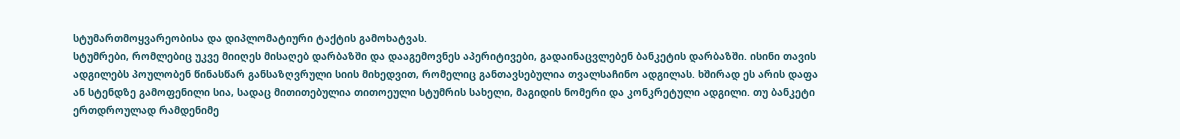სტუმართმოყვარეობისა და დიპლომატიური ტაქტის გამოხატვას.
სტუმრები, რომლებიც უკვე მიიღეს მისაღებ დარბაზში და დააგემოვნეს აპერიტივები, გადაინაცვლებენ ბანკეტის დარბაზში. ისინი თავის ადგილებს პოულობენ წინასწარ განსაზღვრული სიის მიხედვით, რომელიც განთავსებულია თვალსაჩინო ადგილას. ხშირად ეს არის დაფა ან სტენდზე გამოფენილი სია, სადაც მითითებულია თითოეული სტუმრის სახელი, მაგიდის ნომერი და კონკრეტული ადგილი. თუ ბანკეტი ერთდროულად რამდენიმე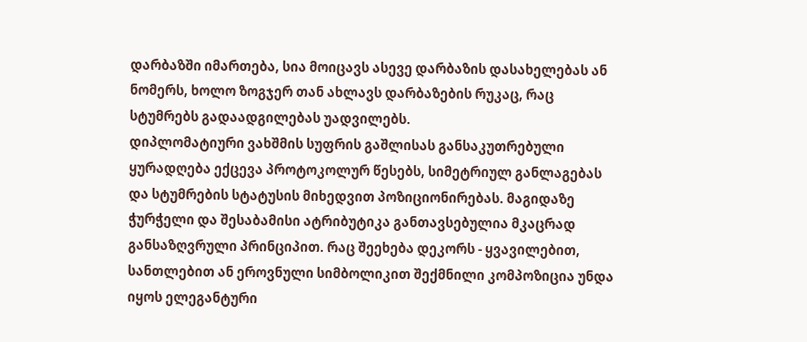დარბაზში იმართება, სია მოიცავს ასევე დარბაზის დასახელებას ან ნომერს, ხოლო ზოგჯერ თან ახლავს დარბაზების რუკაც, რაც სტუმრებს გადაადგილებას უადვილებს.
დიპლომატიური ვახშმის სუფრის გაშლისას განსაკუთრებული ყურადღება ექცევა პროტოკოლურ წესებს, სიმეტრიულ განლაგებას და სტუმრების სტატუსის მიხედვით პოზიციონირებას. მაგიდაზე ჭურჭელი და შესაბამისი ატრიბუტიკა განთავსებულია მკაცრად განსაზღვრული პრინციპით. რაც შეეხება დეკორს - ყვავილებით, სანთლებით ან ეროვნული სიმბოლიკით შექმნილი კომპოზიცია უნდა იყოს ელეგანტური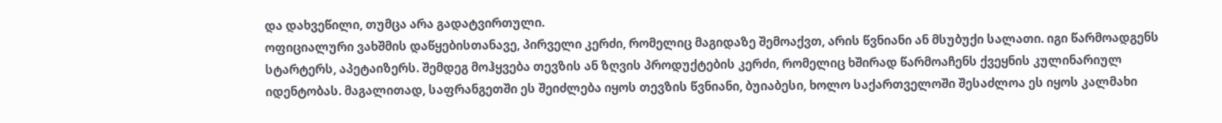და დახვეწილი, თუმცა არა გადატვირთული.
ოფიციალური ვახშმის დაწყებისთანავე, პირველი კერძი, რომელიც მაგიდაზე შემოაქვთ, არის წვნიანი ან მსუბუქი სალათი. იგი წარმოადგენს სტარტერს, აპეტაიზერს. შემდეგ მოჰყვება თევზის ან ზღვის პროდუქტების კერძი, რომელიც ხშირად წარმოაჩენს ქვეყნის კულინარიულ იდენტობას. მაგალითად, საფრანგეთში ეს შეიძლება იყოს თევზის წვნიანი, ბუიაბესი, ხოლო საქართველოში შესაძლოა ეს იყოს კალმახი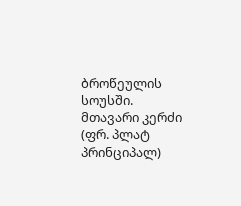ბროწეულის სოუსში.
მთავარი კერძი (ფრ. პლატ პრინციპალ)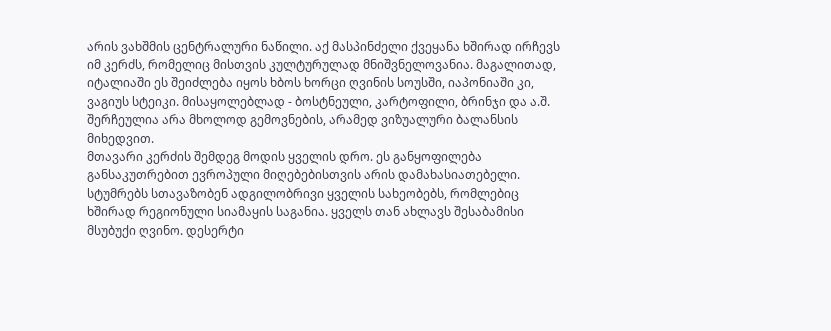არის ვახშმის ცენტრალური ნაწილი. აქ მასპინძელი ქვეყანა ხშირად ირჩევს იმ კერძს, რომელიც მისთვის კულტურულად მნიშვნელოვანია. მაგალითად, იტალიაში ეს შეიძლება იყოს ხბოს ხორცი ღვინის სოუსში, იაპონიაში კი, ვაგიუს სტეიკი. მისაყოლებლად - ბოსტნეული, კარტოფილი, ბრინჯი და ა.შ. შერჩეულია არა მხოლოდ გემოვნების, არამედ ვიზუალური ბალანსის მიხედვით.
მთავარი კერძის შემდეგ მოდის ყველის დრო. ეს განყოფილება განსაკუთრებით ევროპული მიღებებისთვის არის დამახასიათებელი. სტუმრებს სთავაზობენ ადგილობრივი ყველის სახეობებს, რომლებიც ხშირად რეგიონული სიამაყის საგანია. ყველს თან ახლავს შესაბამისი მსუბუქი ღვინო. დესერტი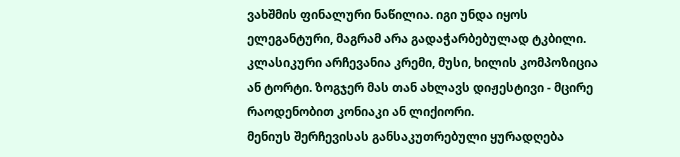ვახშმის ფინალური ნაწილია. იგი უნდა იყოს ელეგანტური, მაგრამ არა გადაჭარბებულად ტკბილი. კლასიკური არჩევანია კრემი, მუსი, ხილის კომპოზიცია ან ტორტი. ზოგჯერ მას თან ახლავს დიჟესტივი - მცირე რაოდენობით კონიაკი ან ლიქიორი.
მენიუს შერჩევისას განსაკუთრებული ყურადღება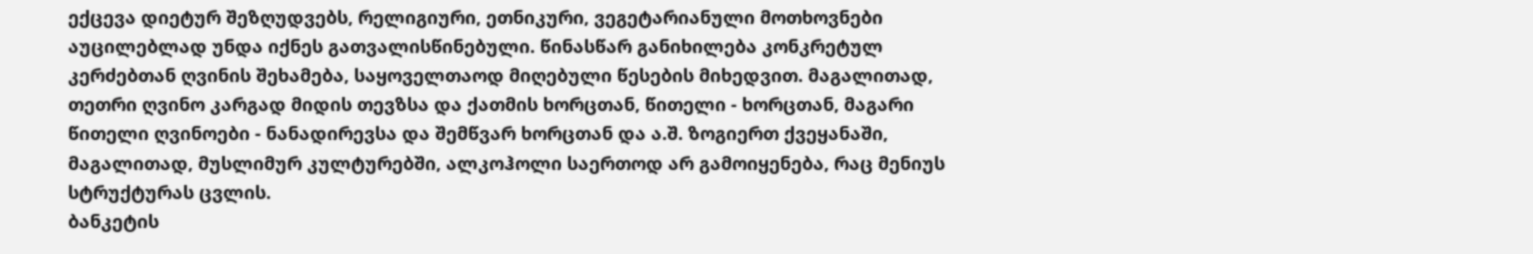ექცევა დიეტურ შეზღუდვებს, რელიგიური, ეთნიკური, ვეგეტარიანული მოთხოვნები აუცილებლად უნდა იქნეს გათვალისწინებული. წინასწარ განიხილება კონკრეტულ კერძებთან ღვინის შეხამება, საყოველთაოდ მიღებული წესების მიხედვით. მაგალითად, თეთრი ღვინო კარგად მიდის თევზსა და ქათმის ხორცთან, წითელი - ხორცთან, მაგარი წითელი ღვინოები - ნანადირევსა და შემწვარ ხორცთან და ა.შ. ზოგიერთ ქვეყანაში, მაგალითად, მუსლიმურ კულტურებში, ალკოჰოლი საერთოდ არ გამოიყენება, რაც მენიუს სტრუქტურას ცვლის.
ბანკეტის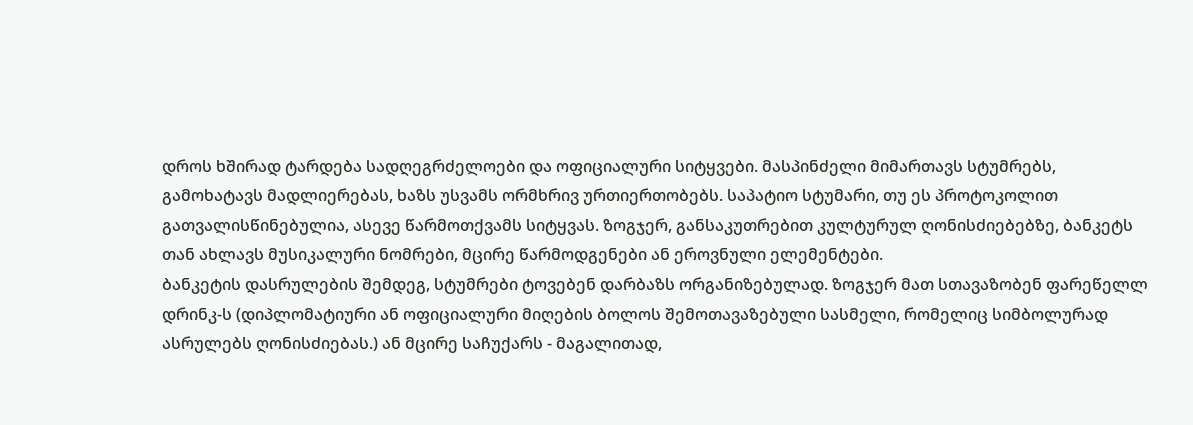დროს ხშირად ტარდება სადღეგრძელოები და ოფიციალური სიტყვები. მასპინძელი მიმართავს სტუმრებს, გამოხატავს მადლიერებას, ხაზს უსვამს ორმხრივ ურთიერთობებს. საპატიო სტუმარი, თუ ეს პროტოკოლით გათვალისწინებულია, ასევე წარმოთქვამს სიტყვას. ზოგჯერ, განსაკუთრებით კულტურულ ღონისძიებებზე, ბანკეტს თან ახლავს მუსიკალური ნომრები, მცირე წარმოდგენები ან ეროვნული ელემენტები.
ბანკეტის დასრულების შემდეგ, სტუმრები ტოვებენ დარბაზს ორგანიზებულად. ზოგჯერ მათ სთავაზობენ ფარეწელლ დრინკ-ს (დიპლომატიური ან ოფიციალური მიღების ბოლოს შემოთავაზებული სასმელი, რომელიც სიმბოლურად ასრულებს ღონისძიებას.) ან მცირე საჩუქარს - მაგალითად,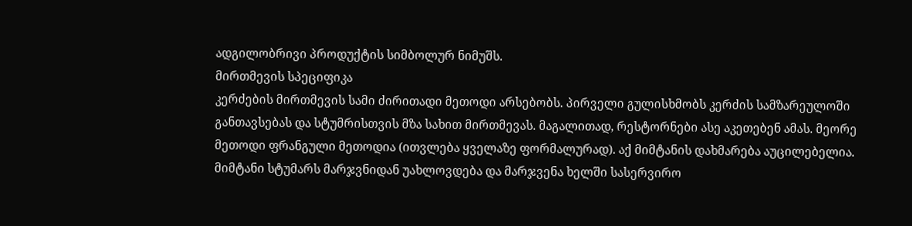ადგილობრივი პროდუქტის სიმბოლურ ნიმუშს.
მირთმევის სპეციფიკა
კერძების მირთმევის სამი ძირითადი მეთოდი არსებობს. პირველი გულისხმობს კერძის სამზარეულოში განთავსებას და სტუმრისთვის მზა სახით მირთმევას. მაგალითად, რესტორნები ასე აკეთებენ ამას. მეორე მეთოდი ფრანგული მეთოდია (ითვლება ყველაზე ფორმალურად). აქ მიმტანის დახმარება აუცილებელია. მიმტანი სტუმარს მარჯვნიდან უახლოვდება და მარჯვენა ხელში სასერვირო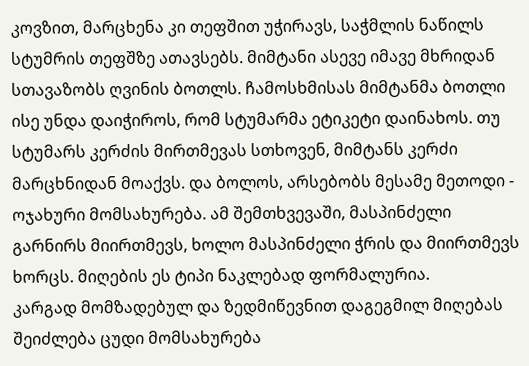კოვზით, მარცხენა კი თეფშით უჭირავს, საჭმლის ნაწილს სტუმრის თეფშზე ათავსებს. მიმტანი ასევე იმავე მხრიდან სთავაზობს ღვინის ბოთლს. ჩამოსხმისას მიმტანმა ბოთლი ისე უნდა დაიჭიროს, რომ სტუმარმა ეტიკეტი დაინახოს. თუ სტუმარს კერძის მირთმევას სთხოვენ, მიმტანს კერძი მარცხნიდან მოაქვს. და ბოლოს, არსებობს მესამე მეთოდი - ოჯახური მომსახურება. ამ შემთხვევაში, მასპინძელი გარნირს მიირთმევს, ხოლო მასპინძელი ჭრის და მიირთმევს ხორცს. მიღების ეს ტიპი ნაკლებად ფორმალურია.
კარგად მომზადებულ და ზედმიწევნით დაგეგმილ მიღებას შეიძლება ცუდი მომსახურება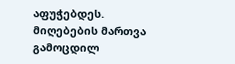აფუჭებდეს. მიღებების მართვა გამოცდილ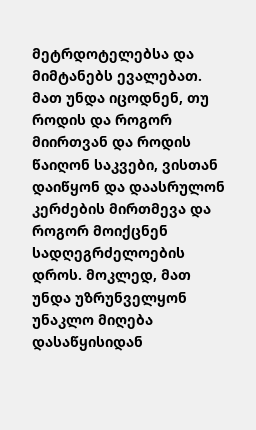მეტრდოტელებსა და მიმტანებს ევალებათ. მათ უნდა იცოდნენ, თუ როდის და როგორ მიირთვან და როდის წაიღონ საკვები, ვისთან დაიწყონ და დაასრულონ კერძების მირთმევა და როგორ მოიქცნენ სადღეგრძელოების დროს. მოკლედ, მათ უნდა უზრუნველყონ უნაკლო მიღება დასაწყისიდან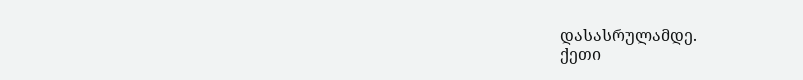დასასრულამდე.
ქეთი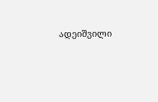ადეიშვილი